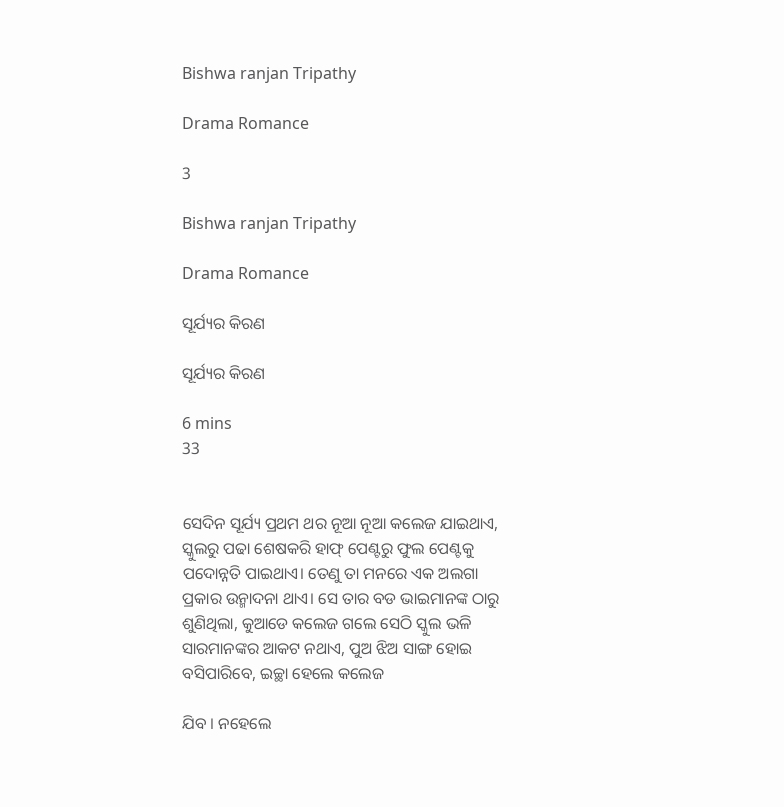Bishwa ranjan Tripathy

Drama Romance

3

Bishwa ranjan Tripathy

Drama Romance

ସୂର୍ଯ୍ୟର କିରଣ

ସୂର୍ଯ୍ୟର କିରଣ

6 mins
33


ସେଦିନ ସୂର୍ଯ୍ୟ ପ୍ରଥମ ଥର ନୂଆ ନୂଆ କଲେଜ ଯାଇଥାଏ, ସ୍କୁଲରୁ ପଢା ଶେଷକରି ହାଫ୍ ପେଣ୍ଟରୁ ଫୁଲ ପେଣ୍ଟକୁ ପଦୋନ୍ନତି ପାଇଥାଏ। ତେଣୁ ତା ମନରେ ଏକ ଅଲଗା ପ୍ରକାର ଉନ୍ମାଦନା ଥାଏ। ସେ ତାର ବଡ ଭାଇମାନଙ୍କ ଠାରୁ ଶୁଣିଥିଲା, କୁଆଡେ କଲେଜ ଗଲେ ସେଠି ସ୍କୁଲ ଭଳି ସାରମାନଙ୍କର ଆକଟ ନଥାଏ, ପୁଅ ଝିଅ ସାଙ୍ଗ ହୋଇ ବସିପାରିବେ, ଇଚ୍ଛା ହେଲେ କଲେଜ

ଯିବ । ନହେଲେ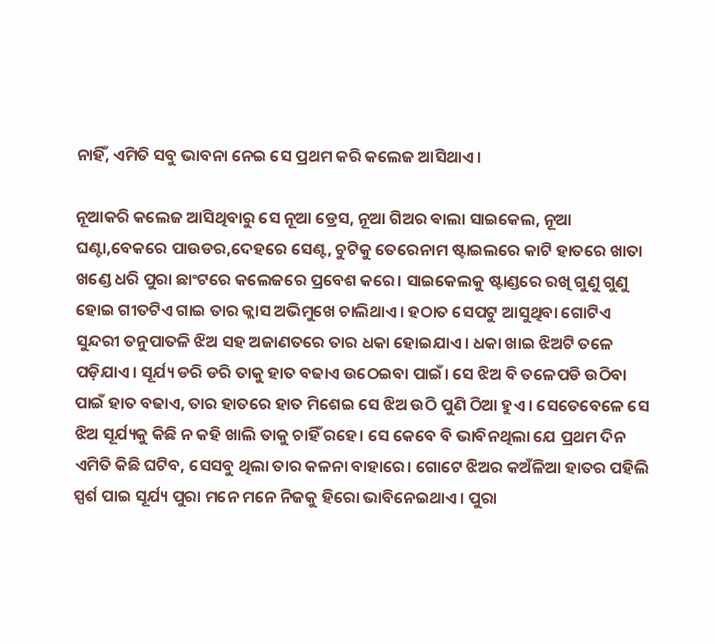ନାହିଁ, ଏମିତି ସବୁ ଭାବନା ନେଇ ସେ ପ୍ରଥମ କରି କଲେଜ ଆସିଥାଏ ।

ନୂଆକରି କଲେଜ ଆସିଥିବାରୁ ସେ ନୂଆ ଡ୍ରେସ, ନୂଆ ଗିଅର ଵାଲା ସାଇକେଲ, ନୂଆ ଘଣ୍ଟା,ବେକରେ ପାଉଡର,ଦେହରେ ସେଣ୍ଟ, ଚୁଟିକୁ ତେରେନାମ ଷ୍ଟାଇଲରେ କାଟି ହାତରେ ଖାତା ଖଣ୍ଡେ ଧରି ପୁରା ଛାଂଟରେ କଲେଜରେ ପ୍ରବେଶ କରେ। ସାଇକେଲକୁ ଷ୍ଟାଣ୍ଡରେ ରଖି ଗୁଣୁ ଗୁଣୁ ହୋଇ ଗୀତଟିଏ ଗାଇ ତାର କ୍ଲାସ ଅଭିମୁଖେ ଚାଲିଥାଏ। ହଠାତ ସେପଟୁ ଆସୁଥିବା ଗୋଟିଏ ସୁନ୍ଦରୀ ତନୁପାତଳି ଝିଅ ସହ ଅଜାଣତରେ ତାର ଧକା ହୋଇଯାଏ। ଧକା ଖାଇ ଝିଅଟି ତଳେ ପଡ଼ିଯାଏ। ସୂର୍ଯ୍ୟ ଡରି ଡରି ତାକୁ ହାତ ବଢାଏ ଉଠେଇବା ପାଇଁ। ସେ ଝିଅ ବି ତଳେପଡି ଉଠିବା ପାଇଁ ହାତ ବଢାଏ, ତାର ହାତରେ ହାତ ମିଶେଇ ସେ ଝିଅ ଉଠି ପୁଣି ଠିଆ ହୁଏ । ସେତେବେଳେ ସେ ଝିଅ ସୂର୍ଯ୍ୟକୁ କିଛି ନ କହି ଖାଲି ତାକୁ ଚାହିଁ ରହେ। ସେ କେବେ ବି ଭାବିନଥିଲା ଯେ ପ୍ରଥମ ଦିନ ଏମିତି କିଛି ଘଟିବ, ସେସବୁ ଥିଲା ତାର କଳନା ବାହାରେ। ଗୋଟେ ଝିଅର କଅଁଳିଆ ହାତର ପହିଲି ସ୍ପର୍ଶ ପାଇ ସୂର୍ଯ୍ୟ ପୁରା ମନେ ମନେ ନିଜକୁ ହିରୋ ଭାବିନେଇଥାଏ। ପୁରା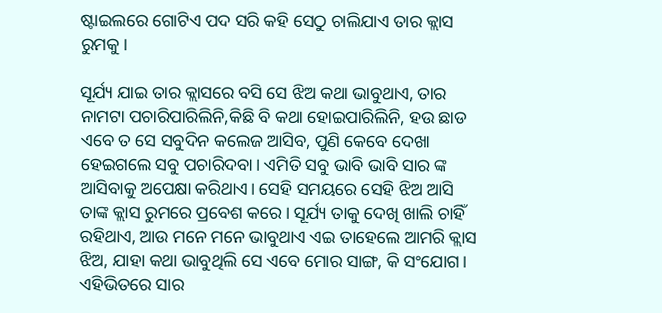ଷ୍ଟାଇଲରେ ଗୋଟିଏ ପଦ ସରି କହି ସେଠୁ ଚାଲିଯାଏ ତାର କ୍ଲାସ ରୁମକୁ।

ସୂର୍ଯ୍ୟ ଯାଇ ତାର କ୍ଲାସରେ ବସି ସେ ଝିଅ କଥା ଭାବୁଥାଏ, ତାର ନାମଟା ପଚାରିପାରିଲିନି,କିଛି ବି କଥା ହୋଇପାରିଲିନି, ହଉ ଛାଡ ଏବେ ତ ସେ ସବୁଦିନ କଲେଜ ଆସିବ, ପୁଣି କେବେ ଦେଖା ହେଇଗଲେ ସବୁ ପଚାରିଦବା। ଏମିତି ସବୁ ଭାବି ଭାବି ସାର ଙ୍କ ଆସିବାକୁ ଅପେକ୍ଷା କରିଥାଏ। ସେହି ସମୟରେ ସେହି ଝିଅ ଆସି ତାଙ୍କ କ୍ଲାସ ରୁମରେ ପ୍ରବେଶ କରେ। ସୂର୍ଯ୍ୟ ତାକୁ ଦେଖି ଖାଲି ଚାହିଁ ରହିଥାଏ, ଆଉ ମନେ ମନେ ଭାବୁଥାଏ ଏଇ ତାହେଲେ ଆମରି କ୍ଲାସ ଝିଅ, ଯାହା କଥା ଭାବୁଥିଲି ସେ ଏବେ ମୋର ସାଙ୍ଗ, କି ସଂଯୋଗ। ଏହିଭିତରେ ସାର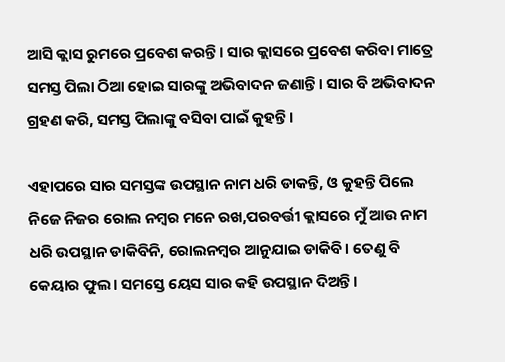ଆସି କ୍ଲାସ ରୁମରେ ପ୍ରବେଶ କରନ୍ତି। ସାର କ୍ଲାସରେ ପ୍ରବେଶ କରିବା ମାତ୍ରେ ସମସ୍ତ ପିଲା ଠିଆ ହୋଇ ସାରଙ୍କୁ ଅଭିବାଦନ ଜଣାନ୍ତି। ସାର ବି ଅଭିବାଦନ ଗ୍ରହଣ କରି, ସମସ୍ତ ପିଲାଙ୍କୁ ବସିବା ପାଇଁ କୁହନ୍ତି।

ଏହାପରେ ସାର ସମସ୍ତଙ୍କ ଉପସ୍ଥାନ ନାମ ଧରି ଡାକନ୍ତି, ଓ କୁହନ୍ତି ପିଲେ ନିଜେ ନିଜର ରୋଲ ନମ୍ବର ମନେ ରଖ,ପରବର୍ତ୍ତୀ କ୍ଲାସରେ ମୁଁ ଆଉ ନାମ ଧରି ଉପସ୍ଥାନ ଡାକିବିନି, ରୋଲନମ୍ବର ଆନୁଯାଇ ଡାକିବି। ତେଣୁ ବି କେୟାର ଫୁଲ। ସମସ୍ତେ ୟେସ ସାର କହି ଉପସ୍ଥାନ ଦିଅନ୍ତି।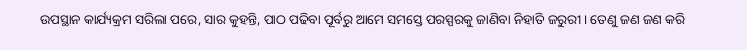ଉପସ୍ଥାନ କାର୍ଯ୍ୟକ୍ରମ ସରିଲା ପରେ, ସାର କୁହନ୍ତି, ପାଠ ପଢିବା ପୂର୍ବରୁ ଆମେ ସମସ୍ତେ ପରସ୍ପରକୁ ଜାଣିବା ନିହାତି ଜରୁରୀ। ତେଣୁ ଜଣ ଜଣ କରି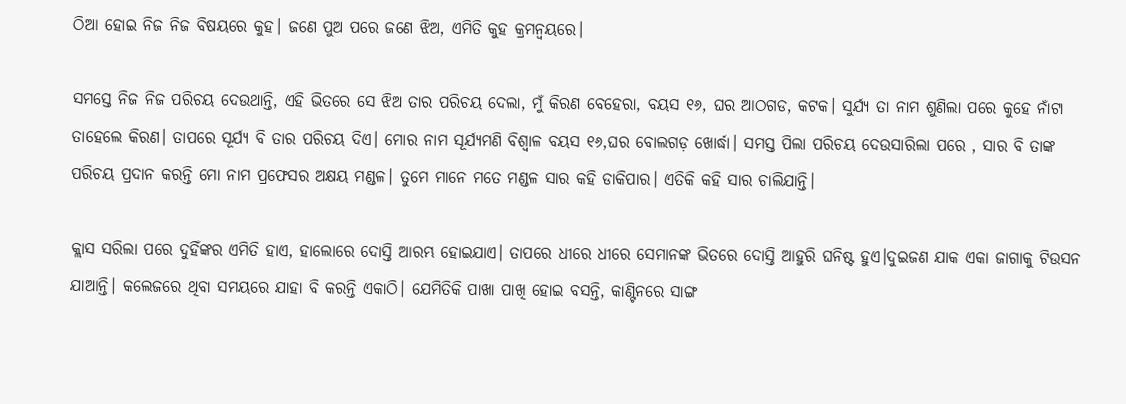ଠିଆ ହୋଇ ନିଜ ନିଜ ବିଷୟରେ କୁହ। ଜଣେ ପୁଅ ପରେ ଜଣେ ଝିଅ, ଏମିତି କୁହ କ୍ରମନ୍ଵୟରେ।

ସମସ୍ତେ ନିଜ ନିଜ ପରିଚୟ ଦେଉଥାନ୍ତି, ଏହି ଭିତରେ ସେ ଝିଅ ତାର ପରିଚୟ ଦେଲା, ମୁଁ କିରଣ ବେହେରା, ବୟସ ୧୬, ଘର ଆଠଗଡ, କଟକ। ସୁର୍ଯ୍ୟ ତା ନାମ ଶୁଣିଲା ପରେ କୁହେ ନାଁଟା ତାହେଲେ କିରଣ। ତାପରେ ସୂର୍ଯ୍ୟ ବି ତାର ପରିଚୟ ଦିଏ। ମୋର ନାମ ସୂର୍ଯ୍ୟମଣି ବିଶ୍ବାଳ ବୟସ ୧୬,ଘର ବୋଲଗଡ଼ ଖୋର୍ଦ୍ଧା। ସମସ୍ତ ପିଲା ପରିଚୟ ଦେଉସାରିଲା ପରେ , ସାର ବି ତାଙ୍କ ପରିଚୟ ପ୍ରଦାନ କରନ୍ତି ମୋ ନାମ ପ୍ରଫେସର ଅକ୍ଷୟ ମଣ୍ଡଳ। ତୁମେ ମାନେ ମତେ ମଣ୍ଡଳ ସାର କହି ଡାକିପାର। ଏତିକି କହି ସାର ଚାଲିଯାନ୍ତି।

କ୍ଲାସ ସରିଲା ପରେ ଦୁହିଁଙ୍କର ଏମିତି ହାଏ, ହାଲୋରେ ଦୋସ୍ତି ଆରମ୍ଭ ହୋଇଯାଏ। ତାପରେ ଧୀରେ ଧୀରେ ସେମାନଙ୍କ ଭିତରେ ଦୋସ୍ତି ଆହୁରି ଘନିଷ୍ଟ ହୁଏ।ଦୁଇଜଣ ଯାକ ଏକା ଜାଗାକୁ ଟିଉସନ ଯାଆନ୍ତି। କଲେଜରେ ଥିବା ସମୟରେ ଯାହା ବି କରନ୍ତି ଏକାଠି। ଯେମିତିକି ପାଖା ପାଖି ହୋଇ ବସନ୍ତି, କାଣ୍ଟିନରେ ସାଙ୍ଗ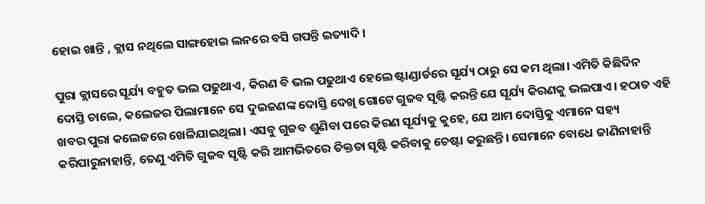ହୋଇ ଖାନ୍ତି , କ୍ଲାସ ନଥିଲେ ସାଙ୍ଗହୋଇ ଲନରେ ବସି ଗପନ୍ତି ଇତ୍ୟାଦି।

ପୁରା କ୍ଲାସରେ ସୂର୍ଯ୍ୟ ବହୁତ ଭଲ ପଢୁଥାଏ, କିରଣ ବି ଭଲ ପଢୁଥାଏ ହେଲେ ଷ୍ଟାଣ୍ଡାର୍ଡରେ ସୂର୍ଯ୍ୟ ଠାରୁ ସେ କମ ଥିଲା। ଏମିତି କିଛିଦିନ ଦୋସ୍ତି ଚାଲେ, କଲେଜର ପିଲାମାନେ ସେ ଦୁଇଜଣଙ୍କ ଦୋସ୍ତି ଦେଖି ଗୋଟେ ଗୁଜବ ସୃଷ୍ଟି କରନ୍ତି ଯେ ସୂର୍ଯ୍ୟ କିରଣକୁ ଭଲପାଏ। ହଠାତ ଏହି ଖବର ପୁରା କଲେଜରେ ଖେଳିଯାଇଥିଲା। ଏସବୁ ଗୁଜବ ଶୁଣିବା ପରେ କିରଣ ସୂର୍ଯ୍ୟକୁ କୁହେ, ଯେ ଆମ ଦୋସ୍ତିକୁ ଏମାନେ ସହ୍ୟ କରିପାରୁନାହାନ୍ତି, ତେଣୁ ଏମିତି ଗୁଜବ ସୃଷ୍ଟି କରି ଆମଭିତରେ ତିକ୍ତତା ସୃଷ୍ଟି କରିବାକୁ ଚେଷ୍ଟା କରୁଛନ୍ତି। ସେମାନେ ବୋଧେ ଜାଣିନାହାନ୍ତି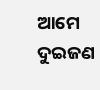ଆମେ ଦୁଇଜଣ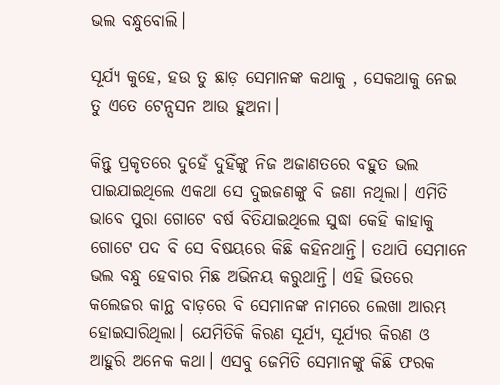ଭଲ ବନ୍ଧୁବୋଲି।

ସୂର୍ଯ୍ୟ କୁହେ, ହଉ ତୁ ଛାଡ଼ ସେମାନଙ୍କ କଥାକୁ , ସେକଥାକୁ ନେଇ ତୁ ଏତେ ଟେନ୍ସସନ ଆଉ ହୁଅନା।

କିନ୍ତୁ ପ୍ରକୃତରେ ଦୁହେଁ ଦୁହିଁଙ୍କୁ ନିଜ ଅଜାଣତରେ ବହୁତ ଭଲ ପାଇଯାଇଥିଲେ ଏକଥା ସେ ଦୁଇଜଣଙ୍କୁ ବି ଜଣା ନଥିଲା। ଏମିତି ଭାବେ ପୁରା ଗୋଟେ ବର୍ଷ ବିତିଯାଇଥିଲେ ସୁଦ୍ଧା କେହି କାହାକୁ ଗୋଟେ ପଦ ବି ସେ ବିଷୟରେ କିଛି କହିନଥାନ୍ତି। ତଥାପି ସେମାନେ ଭଲ ବନ୍ଧୁ ହେବାର ମିଛ ଅଭିନୟ କରୁଥାନ୍ତି। ଏହି ଭିତରେ କଲେଜର କାନ୍ଥ ବାଡ଼ରେ ବି ସେମାନଙ୍କ ନାମରେ ଲେଖା ଆରମ୍ଭ ହୋଇସାରିଥିଲା। ଯେମିତିକି କିରଣ ସୂର୍ଯ୍ୟ, ସୂର୍ଯ୍ୟର କିରଣ ଓ ଆହୁରି ଅନେକ କଥା। ଏସବୁ ଜେମିତି ସେମାନଙ୍କୁ କିଛି ଫରକ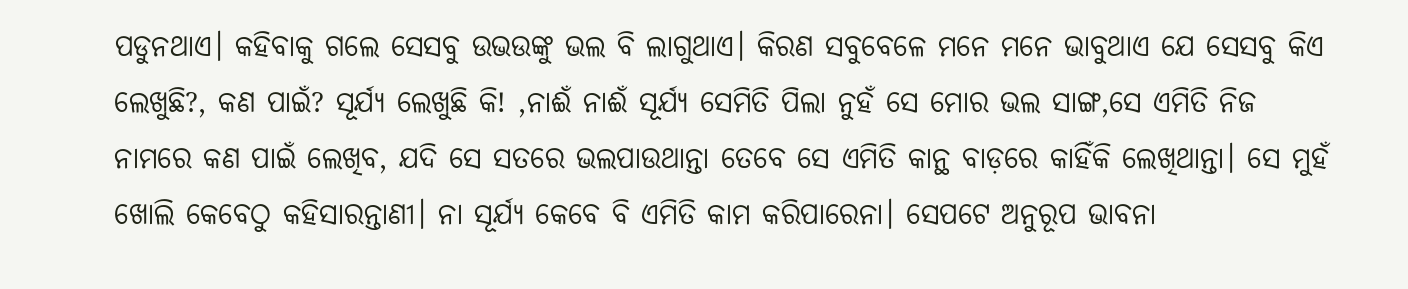ପଡୁନଥାଏ। କହିବାକୁ ଗଲେ ସେସବୁ ଉଭଉଙ୍କୁ ଭଲ ବି ଲାଗୁଥାଏ। କିରଣ ସବୁବେଳେ ମନେ ମନେ ଭାବୁଥାଏ ଯେ ସେସବୁ କିଏ ଲେଖୁଛି?, କଣ ପାଇଁ? ସୂର୍ଯ୍ୟ ଲେଖୁଛି କି! ,ନାଈଁ ନାଈଁ ସୂର୍ଯ୍ୟ ସେମିତି ପିଲା ନୁହଁ ସେ ମୋର ଭଲ ସାଙ୍ଗ,ସେ ଏମିତି ନିଜ ନାମରେ କଣ ପାଇଁ ଲେଖିବ, ଯଦି ସେ ସତରେ ଭଲପାଉଥାନ୍ତା ତେବେ ସେ ଏମିତି କାନ୍ଥ ବାଡ଼ରେ କାହିଁକି ଲେଖିଥାନ୍ତା। ସେ ମୁହଁ ଖୋଲି କେବେଠୁ କହିସାରନ୍ତାଣୀ। ନା ସୂର୍ଯ୍ୟ କେବେ ବି ଏମିତି କାମ କରିପାରେନା। ସେପଟେ ଅନୁରୂପ ଭାବନା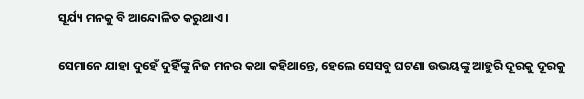ସୂର୍ଯ୍ୟ ମନକୁ ବି ଆନ୍ଦୋଳିତ କରୁଥାଏ ।

ସେମାନେ ଯାହା ଦୁହେଁ ଦୁହିଁଙ୍କୁ ନିଜ ମନର କଥା କହିଥାନ୍ତେ, ହେଲେ ସେସବୁ ଘଟଣା ଉଭୟଙ୍କୁ ଆହୁରି ଦୂରକୁ ଦୂରକୁ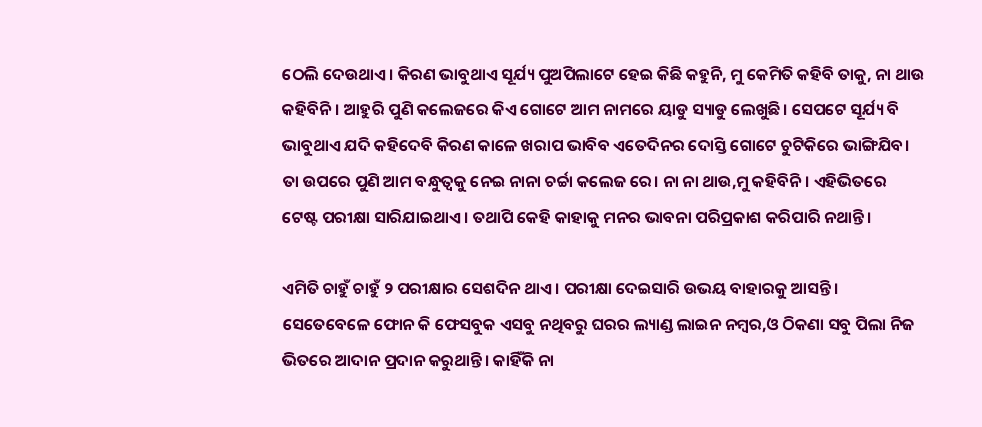ଠେଲି ଦେଉଥାଏ। କିରଣ ଭାବୁଥାଏ ସୂର୍ଯ୍ୟ ପୁଅପିଲାଟେ ହେଇ କିଛି କହୁନି, ମୁ କେମିତି କହିବି ତାକୁ, ନା ଥାଉ କହିବିନି। ଆହୁରି ପୁଣି କଲେଜରେ କିଏ ଗୋଟେ ଆମ ନାମରେ ୟାଡୁ ସ୍ୟାଡୁ ଲେଖୁଛି। ସେପଟେ ସୂର୍ଯ୍ୟ ବି ଭାବୁଥାଏ ଯଦି କହିଦେବି କିରଣ କାଳେ ଖରାପ ଭାବିବ ଏତେଦିନର ଦୋସ୍ତି ଗୋଟେ ଚୁଟିକିରେ ଭାଙ୍ଗିଯିବ। ତା ଉପରେ ପୁଣି ଆମ ବନ୍ଧୁତ୍ୱକୁ ନେଇ ନାନା ଚର୍ଚ୍ଚା କଲେଜ ରେ। ନା ନା ଥାଉ,ମୁ କହିବିନି। ଏହିଭିତରେ ଟେଷ୍ଟ ପରୀକ୍ଷା ସାରିଯାଇଥାଏ। ତଥାପି କେହି କାହାକୁ ମନର ଭାବନା ପରିପ୍ରକାଶ କରିପାରି ନଥାନ୍ତି।

ଏମିତି ଚାହୁଁ ଚାହୁଁ ୨ ପରୀକ୍ଷାର ସେଶଦିନ ଥାଏ। ପରୀକ୍ଷା ଦେଇସାରି ଉଭୟ ବାହାରକୁ ଆସନ୍ତି। ସେତେବେଳେ ଫୋନ କି ଫେସବୁକ ଏସବୁ ନଥିବରୁ ଘରର ଲ୍ୟାଣ୍ଡ ଲାଇନ ନମ୍ବର,ଓ ଠିକଣା ସବୁ ପିଲା ନିଜ ଭିତରେ ଆଦାନ ପ୍ରଦାନ କରୁଥାନ୍ତି। କାହିଁକି ନା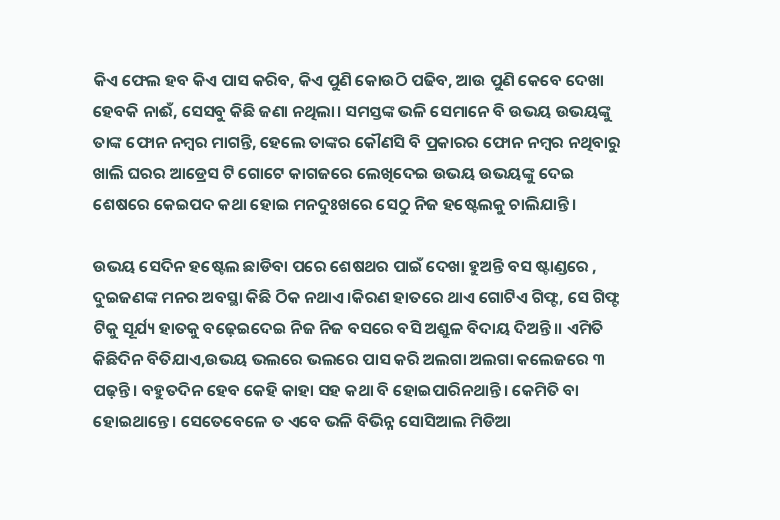କିଏ ଫେଲ ହବ କିଏ ପାସ କରିବ, କିଏ ପୁଣି କୋଉଠି ପଢିବ, ଆଉ ପୁଣି କେବେ ଦେଖା ହେବକି ନାଈଁ, ସେସବୁ କିଛି ଜଣା ନଥିଲା। ସମସ୍ତଙ୍କ ଭଳି ସେମାନେ ବି ଉଭୟ ଉଭୟଙ୍କୁ ତାଙ୍କ ଫୋନ ନମ୍ବର ମାଗନ୍ତି, ହେଲେ ତାଙ୍କର କୌଣସି ବି ପ୍ରକାରର ଫୋନ ନମ୍ବର ନଥିବାରୁ ଖାଲି ଘରର ଆଡ୍ରେସ ଟି ଗୋଟେ କାଗଜରେ ଲେଖିଦେଇ ଉଭୟ ଉଭୟଙ୍କୁ ଦେଇ ଶେଷରେ କେଇପଦ କଥା ହୋଇ ମନଦୁଃଖରେ ସେଠୁ ନିଜ ହଷ୍ଟେଲକୁ ଚାଲିଯାନ୍ତି।

ଉଭୟ ସେଦିନ ହଷ୍ଟେଲ ଛାଡିବା ପରେ ଶେଷଥର ପାଇଁ ଦେଖା ହୁଅନ୍ତି ବସ ଷ୍ଟାଣ୍ଡରେ , ଦୁଇଜଣଙ୍କ ମନର ଅବସ୍ଥା କିଛି ଠିକ ନଥାଏ।କିରଣ ହାତରେ ଥାଏ ଗୋଟିଏ ଗିଫ୍ଟ, ସେ ଗିଫ୍ଟ ଟିକୁ ସୂର୍ଯ୍ୟ ହାତକୁ ବଢ଼େଇଦେଇ ନିଜ ନିଜ ବସରେ ବସି ଅଶ୍ରୁଳ ବିଦାୟ ଦିଅନ୍ତି।। ଏମିତି କିଛିଦିନ ବିତିଯାଏ,ଉଭୟ ଭଲରେ ଭଲରେ ପାସ କରି ଅଲଗା ଅଲଗା କଲେଜରେ ୩ ପଢ଼ନ୍ତି। ବହୁତଦିନ ହେବ କେହି କାହା ସହ କଥା ବି ହୋଇପାରିନଥାନ୍ତି। କେମିତି ବା ହୋଇଥାନ୍ତେ। ସେତେବେଳେ ତ ଏବେ ଭଳି ବିଭିନ୍ନ ସୋସିଆଲ ମିଡିଆ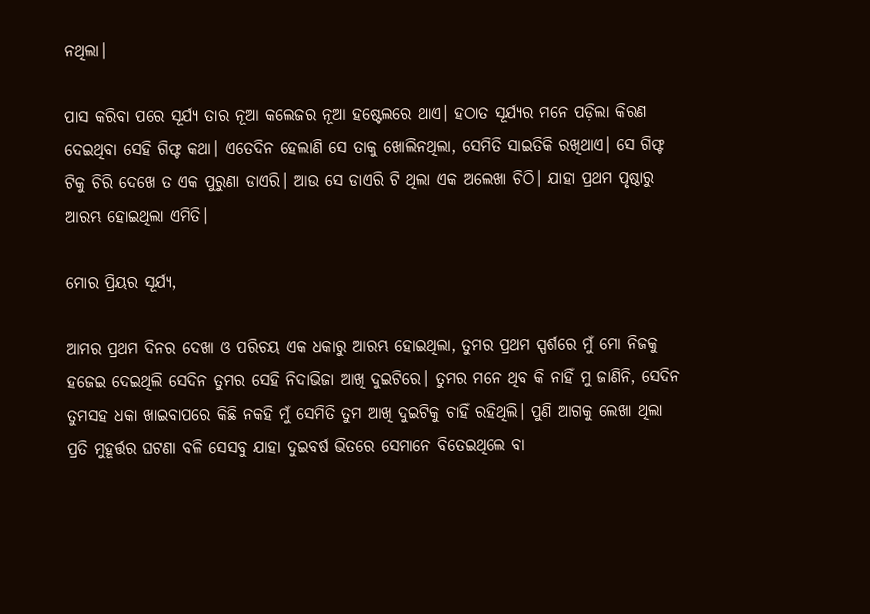ନଥିଲା।

ପାସ କରିବା ପରେ ସୂର୍ଯ୍ୟ ତାର ନୂଆ କଲେଜର ନୂଆ ହଷ୍ଟେଲରେ ଥାଏ। ହଠାତ ସୂର୍ଯ୍ୟର ମନେ ପଡ଼ିଲା କିରଣ ଦେଇଥିବା ସେହି ଗିଫ୍ଟ କଥା। ଏତେଦିନ ହେଲାଣି ସେ ତାକୁ ଖୋଲିନଥିଲା, ସେମିତି ସାଇତିକି ରଖିଥାଏ। ସେ ଗିଫ୍ଟ ଟିକୁ ଚିରି ଦେଖେ ତ ଏକ ପୁରୁଣା ଡାଏରି। ଆଉ ସେ ଡାଏରି ଟି ଥିଲା ଏକ ଅଲେଖା ଚିଠି। ଯାହା ପ୍ରଥମ ପୃଷ୍ଠାରୁ ଆରମ୍ଭ ହୋଇଥିଲା ଏମିତି।

ମୋର ପ୍ରିୟର ସୂର୍ଯ୍ୟ,

ଆମର ପ୍ରଥମ ଦିନର ଦେଖା ଓ ପରିଚୟ ଏକ ଧକାରୁ ଆରମ୍ଭ ହୋଇଥିଲା, ତୁମର ପ୍ରଥମ ସ୍ପର୍ଶରେ ମୁଁ ମୋ ନିଜକୁ ହଜେଇ ଦେଇଥିଲି ସେଦିନ ତୁମର ସେହି ନିଦାଭିଜା ଆଖି ଦୁଇଟିରେ। ତୁମର ମନେ ଥିବ କି ନାହିଁ ମୁ ଜାଣିନି, ସେଦିନ ତୁମସହ ଧକା ଖାଇବାପରେ କିଛି ନକହି ମୁଁ ସେମିତି ତୁମ ଆଖି ଦୁଇଟିକୁ ଚାହିଁ ରହିଥିଲି। ପୁଣି ଆଗକୁ ଲେଖା ଥିଲା ପ୍ରତି ମୁହୂର୍ତ୍ତର ଘଟଣା ବଳି ସେସବୁ ଯାହା ଦୁଇବର୍ଷ ଭିତରେ ସେମାନେ ବିତେଇଥିଲେ ବା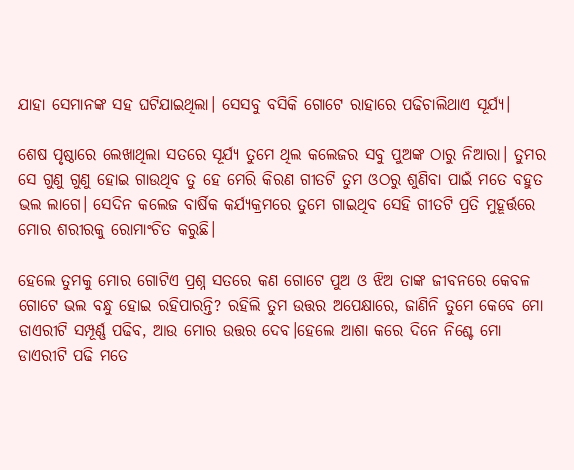ଯାହା ସେମାନଙ୍କ ସହ ଘଟିଯାଇଥିଲା। ସେସବୁ ବସିକି ଗୋଟେ ରାହାରେ ପଢିଚାଲିଥାଏ ସୂର୍ଯ୍ୟ।

ଶେଷ ପୃଷ୍ଠାରେ ଲେଖାଥିଲା ସତରେ ସୂର୍ଯ୍ୟ ତୁମେ ଥିଲ କଲେଜର ସବୁ ପୁଅଙ୍କ ଠାରୁ ନିଆରା। ତୁମର ସେ ଗୁଣୁ ଗୁଣୁ ହୋଇ ଗାଉଥିବ ତୁ ହେ ମେରି କିରଣ ଗୀତଟି ତୁମ ଓଠରୁ ଶୁଣିବା ପାଇଁ ମତେ ବହୁତ ଭଲ ଲାଗେ। ସେଦିନ କଲେଜ ବାର୍ଷିକ କର୍ଯ୍ୟକ୍ରମରେ ତୁମେ ଗାଇଥିବ ସେହି ଗୀତଟି ପ୍ରତି ମୁହୂର୍ତ୍ତରେ ମୋର ଶରୀରକୁ ରୋମାଂଚିତ କରୁଛି।

ହେଲେ ତୁମକୁ ମୋର ଗୋଟିଏ ପ୍ରଶ୍ନ ସତରେ କଣ ଗୋଟେ ପୁଅ ଓ ଝିଅ ତାଙ୍କ ଜୀବନରେ କେବଳ ଗୋଟେ ଭଲ ବନ୍ଧୁ ହୋଇ ରହିପାରନ୍ତି? ରହିଲି ତୁମ ଉତ୍ତର ଅପେକ୍ଷାରେ, ଜାଣିନି ତୁମେ କେବେ ମୋ ଡାଏରୀଟି ସମ୍ପୂର୍ଣ୍ଣ ପଢିବ, ଆଉ ମୋର ଉତ୍ତର ଦେବ।ହେଲେ ଆଶା କରେ ଦିନେ ନିଶ୍ଚେ ମୋ ଡାଏରୀଟି ପଢି ମତେ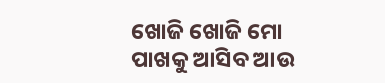ଖୋଜି ଖୋଜି ମୋ ପାଖକୁ ଆସିବ ଆଉ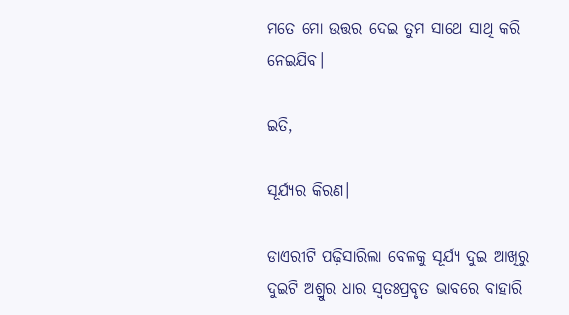ମତେ ମୋ ଉତ୍ତର ଦେଇ ତୁମ ସାଥେ ସାଥି କରି ନେଇଯିବ।

ଇତି,

ସୂର୍ଯ୍ୟର କିରଣ।

ଡାଏରୀଟି ପଢ଼ିସାରିଲା ବେଳକୁ ସୂର୍ଯ୍ୟ ଦୁଇ ଆଖିରୁ ଦୁଇଟି ଅଶ୍ରୁର ଧାର ସ୍ୱତଃପ୍ରବୃତ ଭାବରେ ବାହାରି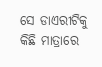ସେ ଡାଏରୀଟିକୁ କିଛି ମାତ୍ରାରେ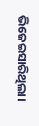ଭିଜେଇସାରିଥିଲା।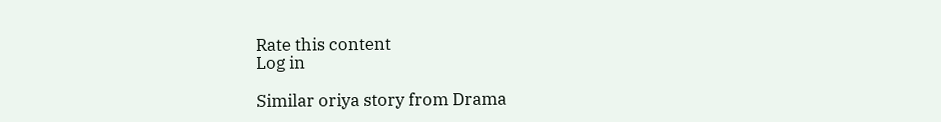Rate this content
Log in

Similar oriya story from Drama